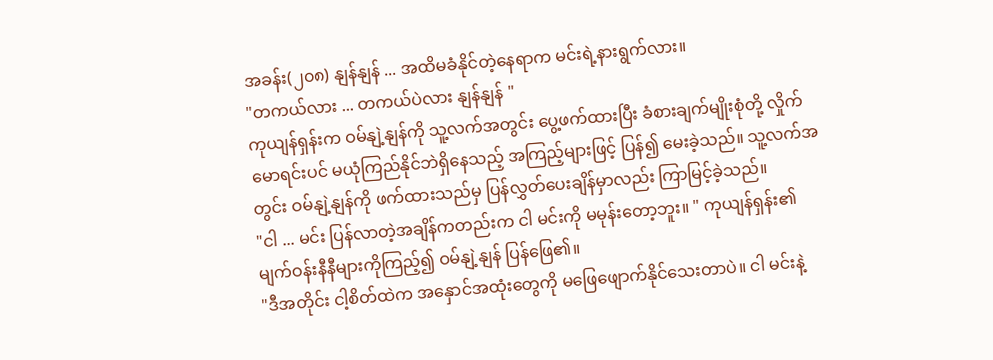အခန်း(၂၀၈) နျန်နျန် ... အထိမခံနိုင်တဲ့နေရာက မင်းရဲ့နားရွက်လား။
"တကယ်လား ... တကယ်ပဲလား နျန်နျန် "
ကုယျန်ရှန်းက ဝမ်နျဲ့နျန်ကို သူ့လက်အတွင်း ပွေ့ဖက်ထားပြီး ခံစားချက်မျိုးစုံတို့ လှိုက်မောရင်းပင် မယုံကြည်နိုင်ဘဲရှိနေသည့် အကြည့်များဖြင့် ပြန်၍ မေးခဲ့သည်။ သူ့လက်အတွင်း ဝမ်နျဲ့နျန်ကို ဖက်ထားသည်မှ ပြန်လွှတ်ပေးချိန်မှာလည်း ကြာမြင့်ခဲ့သည်။
"ငါ ... မင်း ပြန်လာတဲ့အချိန်ကတည်းက ငါ မင်းကို မမုန်းတော့ဘူး။ " ကုယျန်ရှန်း၏ မျက်ဝန်းနီနီများကိုကြည့်၍ ဝမ်နျဲ့နျန် ပြန်ဖြေ၏။
"ဒီအတိုင်း ငါ့စိတ်ထဲက အနှောင်အထုံးတွေကို မဖြေဖျောက်နိုင်သေးတာပဲ။ ငါ မင်းနဲ့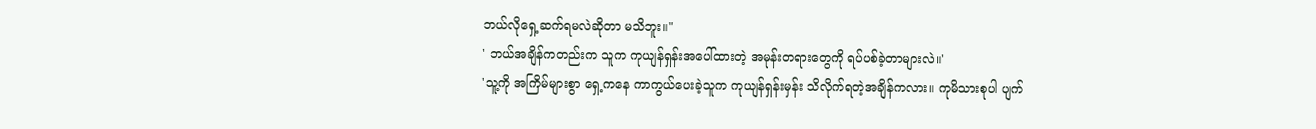ဘယ်လိုရှေ့ဆက်ရမလဲဆိုတာ မသိဘူး။"
' ဘယ်အချိန်ကတည်းက သူက ကုယျန်ရှန်းအပေါ်ထားတဲ့ အမုန်းတရားတွေကို ရပ်ပစ်ခဲ့တာများလဲ။'
'သူ့ကို အကြိမ်များစွာ ရှေ့ကနေ ကာကွယ်ပေးခဲ့သူက ကုယျန်ရှန်းမှန်း သိလိုက်ရတဲ့အချိန်ကလား။ ကုမိသားစုပါ ပျက်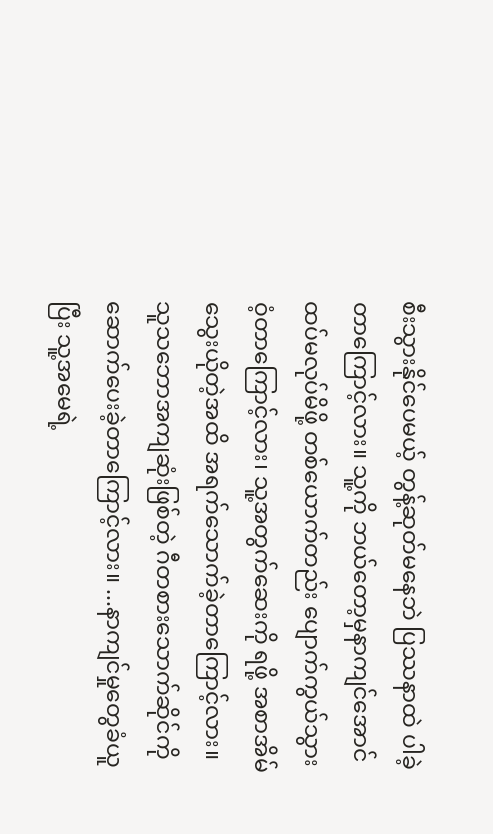စီးသွားနိုင်ပေမယ့် တွန့်ဆုတ်မနေဘဲ ပြဿနာထဲ ပါခဲ့တာကြောင့်လား။ သူ့ကို ဘယ်တော့မှနာကျင်အောင် ထပ်မလုပ်မိဖို့ တစ်ယောက်တည်း ပျောက်ကွယ်သွားဝံ့တာကြောင့်လား၊ သူ့အတွက်ဆေးကို ရဖို့ အစာအိမ်သွေးယိုတဲ့အထိ အရက်သောက်ခဲ့တာကြောင့်လား။ သူသဘောအကျဆုံးဖြစ်တဲ့ ဂီတစားသောက်ဆိုင်ကို ဆောက်ပေးခဲ့တာကြောင့်လား။ ...နာကျင်မှုတွေခံယူပြီး သူ့အမေရဲ့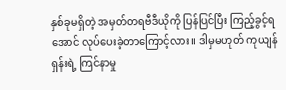နှစ်ခုမရှိတဲ့ အမှတ်တရဗီဒီယိုကို ပြန်ပြင်ပြီး ကြည့်ခွင့်ရအောင် လုပ်ပေးခဲ့တာကြောင့်လား။ ဒါမှမဟုတ် ကုယျန်ရှန်းရဲ့ ကြင်နာမှု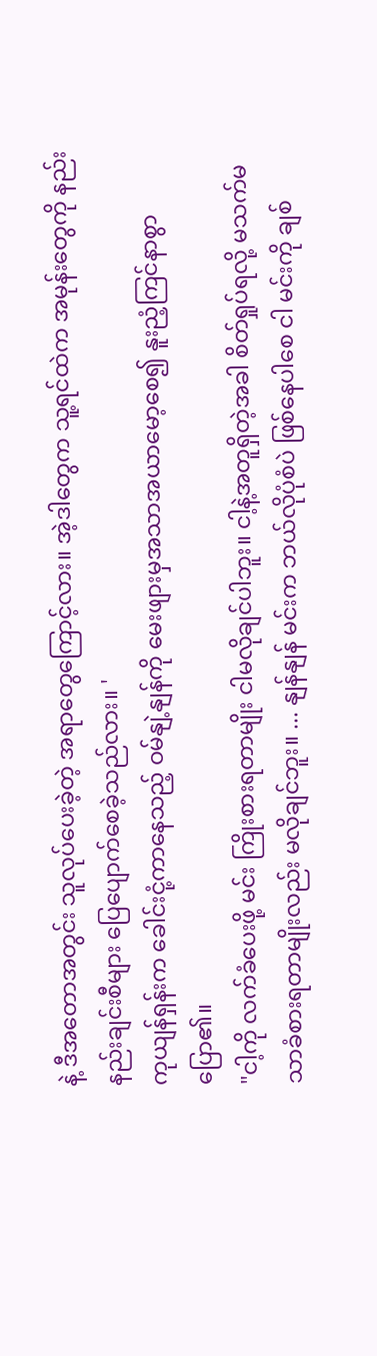နဲ့ ဒီအတောအတွင်း သူလုပ်ပေးခဲ့တဲ့ အရာတွေကြောင့်လား။ အဲ့ဒါတွေက သူ့ရင်ထဲက အမုန်းတွေကို နည်းနည်းချင်းစီများ ပြေပျောက်စေခဲ့သည်လား။ '
ကုယျန်ရှန်းက ခေါင်းငုံ့ကာနေသည့် ဝမ်နျဲ့နျန်ကို မေးဖျားမှအသာအယာမော့စေ၍ နူးညံ့ကြင်နာစွာ ပြော၏။
"ငါ့ကို လက်ခံပေးဖို့ မင်း ကြိုးစားရတာမျိုး ငါမလိုချင်ပါဘူး။ ငါ့နဲ့အတူရှိတဲ့အခါ စိတ်ရှုပ်ရလို့ မသက်မသာခံစားရတာမျိုးလည်း မလိုချင်ဘူး။ ... နျန်နျန် မင်းက ဘယ်လိုပုံစံပဲ ဖြစ်နေပါစေ ငါ မင်းကို ချစ်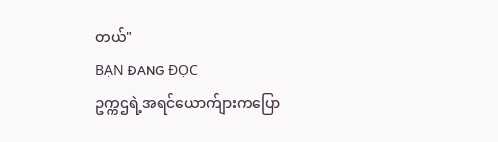တယ်"
BẠN ĐANG ĐỌC
ဥက္ကဌရဲ့အရင်ယောက်ျားကပြော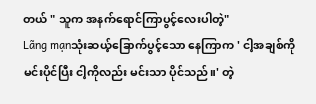တယ် " သူက အနက်ရောင်ကြာပွင့်လေးပါတဲ့"
Lãng mạnသုံးဆယ့်ခြောက်ပွင့်သော နေကြာက ' ငါ့အချစ်ကို မင်းပိုင်ပြီး ငါ့ကိုလည်း မင်းသာ ပိုင်သည်။' တဲ့